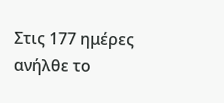Στις 177 ημέρες ανήλθε το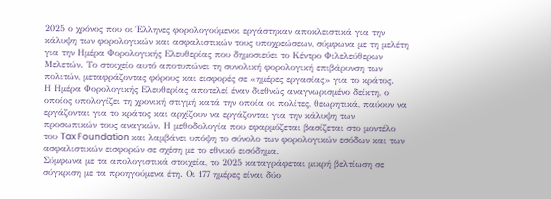2025 ο χρόνος που οι Έλληνες φορολογούμενοι εργάστηκαν αποκλειστικά για την κάλυψη των φορολογικών και ασφαλιστικών τους υποχρεώσεων, σύμφωνα με τη μελέτη για την Ημέρα Φορολογικής Ελευθερίας που δημοσιεύει το Κέντρο Φιλελεύθερων Μελετών. Το στοιχείο αυτό αποτυπώνει τη συνολική φορολογική επιβάρυνση των πολιτών, μεταφράζοντας φόρους και εισφορές σε «ημέρες εργασίας» για το κράτος.
Η Ημέρα Φορολογικής Ελευθερίας αποτελεί έναν διεθνώς αναγνωρισμένο δείκτη, ο οποίος υπολογίζει τη χρονική στιγμή κατά την οποία οι πολίτες, θεωρητικά, παύουν να εργάζονται για το κράτος και αρχίζουν να εργάζονται για την κάλυψη των προσωπικών τους αναγκών. Η μεθοδολογία που εφαρμόζεται βασίζεται στο μοντέλο του Tax Foundation και λαμβάνει υπόψη το σύνολο των φορολογικών εσόδων και των ασφαλιστικών εισφορών σε σχέση με το εθνικό εισόδημα.
Σύμφωνα με τα απολογιστικά στοιχεία, το 2025 καταγράφεται μικρή βελτίωση σε σύγκριση με τα προηγούμενα έτη. Οι 177 ημέρες είναι δύο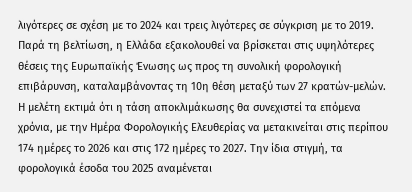λιγότερες σε σχέση με το 2024 και τρεις λιγότερες σε σύγκριση με το 2019. Παρά τη βελτίωση, η Ελλάδα εξακολουθεί να βρίσκεται στις υψηλότερες θέσεις της Ευρωπαϊκής Ένωσης ως προς τη συνολική φορολογική επιβάρυνση, καταλαμβάνοντας τη 10η θέση μεταξύ των 27 κρατών-μελών.
Η μελέτη εκτιμά ότι η τάση αποκλιμάκωσης θα συνεχιστεί τα επόμενα χρόνια, με την Ημέρα Φορολογικής Ελευθερίας να μετακινείται στις περίπου 174 ημέρες το 2026 και στις 172 ημέρες το 2027. Την ίδια στιγμή, τα φορολογικά έσοδα του 2025 αναμένεται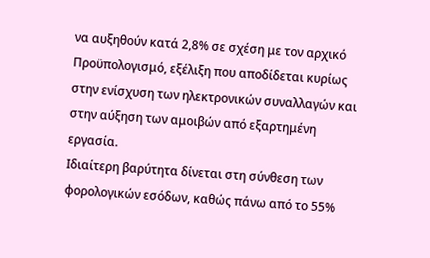να αυξηθούν κατά 2,8% σε σχέση με τον αρχικό Προϋπολογισμό, εξέλιξη που αποδίδεται κυρίως στην ενίσχυση των ηλεκτρονικών συναλλαγών και στην αύξηση των αμοιβών από εξαρτημένη εργασία.
Ιδιαίτερη βαρύτητα δίνεται στη σύνθεση των φορολογικών εσόδων, καθώς πάνω από το 55%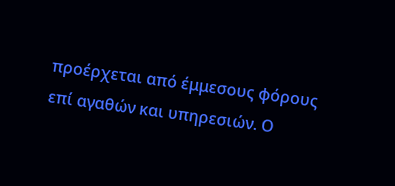προέρχεται από έμμεσους φόρους επί αγαθών και υπηρεσιών. Ο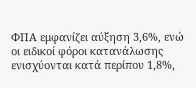ΦΠΑ εμφανίζει αύξηση 3,6%, ενώ οι ειδικοί φόροι κατανάλωσης ενισχύονται κατά περίπου 1,8%,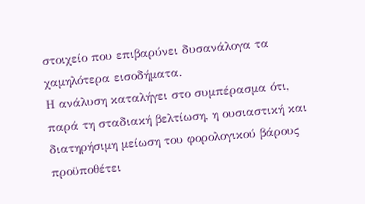στοιχείο που επιβαρύνει δυσανάλογα τα χαμηλότερα εισοδήματα.
Η ανάλυση καταλήγει στο συμπέρασμα ότι, παρά τη σταδιακή βελτίωση, η ουσιαστική και διατηρήσιμη μείωση του φορολογικού βάρους προϋποθέτει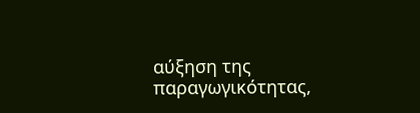αύξηση της παραγωγικότητας,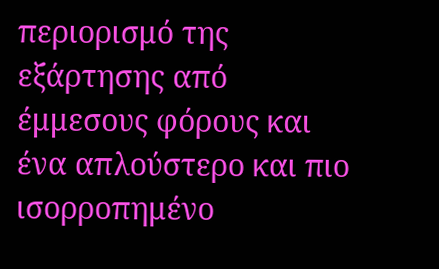περιορισμό της εξάρτησης από έμμεσους φόρους και ένα απλούστερο και πιο ισορροπημένο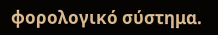φορολογικό σύστημα.